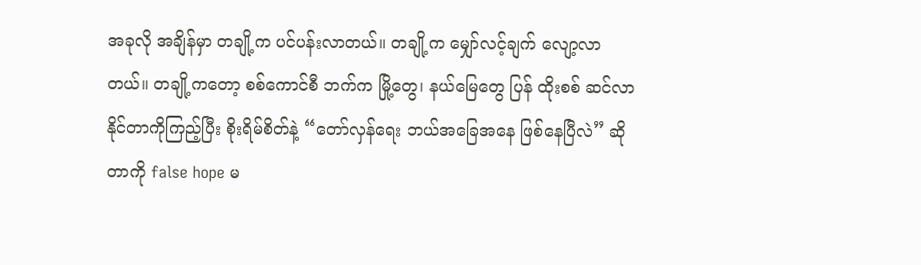အခုလို အချိန်မှာ တချို့က ပင်ပန်းလာတယ်။ တချို့က မျှော်လင့်ချက် လျော့လာတယ်။ တချို့ကတော့ စစ်ကောင်စီ ဘက်က မြို့တွေ၊ နယ်မြေတွေ ပြန် ထိုးစစ် ဆင်လာနိုင်တာကိုကြည့်ပြီး စိုးရိမ်စိတ်နဲ့ “တော်လှန်ရေး ဘယ်အခြေအနေ ဖြစ်နေပြီလဲ” ဆိုတာကို false hope မ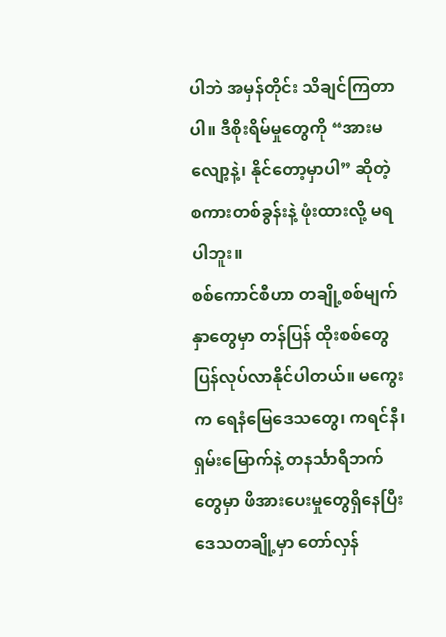ပါဘဲ အမှန်တိုင်း သိချင်ကြတာပါ။ ဒီစိုးရိမ်မှုတွေကို “အားမလျော့နဲ့၊ နိုင်တော့မှာပါ” ဆိုတဲ့ စကားတစ်ခွန်းနဲ့ ဖုံးထားလို့ မရပါဘူး။
စစ်ကောင်စီဟာ တချို့စစ်မျက်နှာတွေမှာ တန်ပြန် ထိုးစစ်တွေ ပြန်လုပ်လာနိုင်ပါတယ်။ မကွေးက ရေနံမြေဒေသတွေ၊ ကရင်နီ၊ ရှမ်းမြောက်နဲ့ တနင်္သာရီဘက်တွေမှာ ဖိအားပေးမှုတွေရှိနေပြီး ဒေသတချို့မှာ တော်လှန်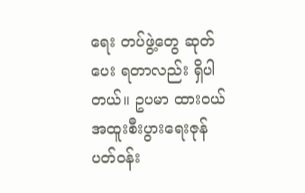ရေး တပ်ဖွဲ့တွေ ဆုတ်ပေး ရတာလည်း ရှိပါတယ်။ ဥပမာ ထားဝယ် အထူးစီးပွားရေးဇုန်ပတ်ဝန်း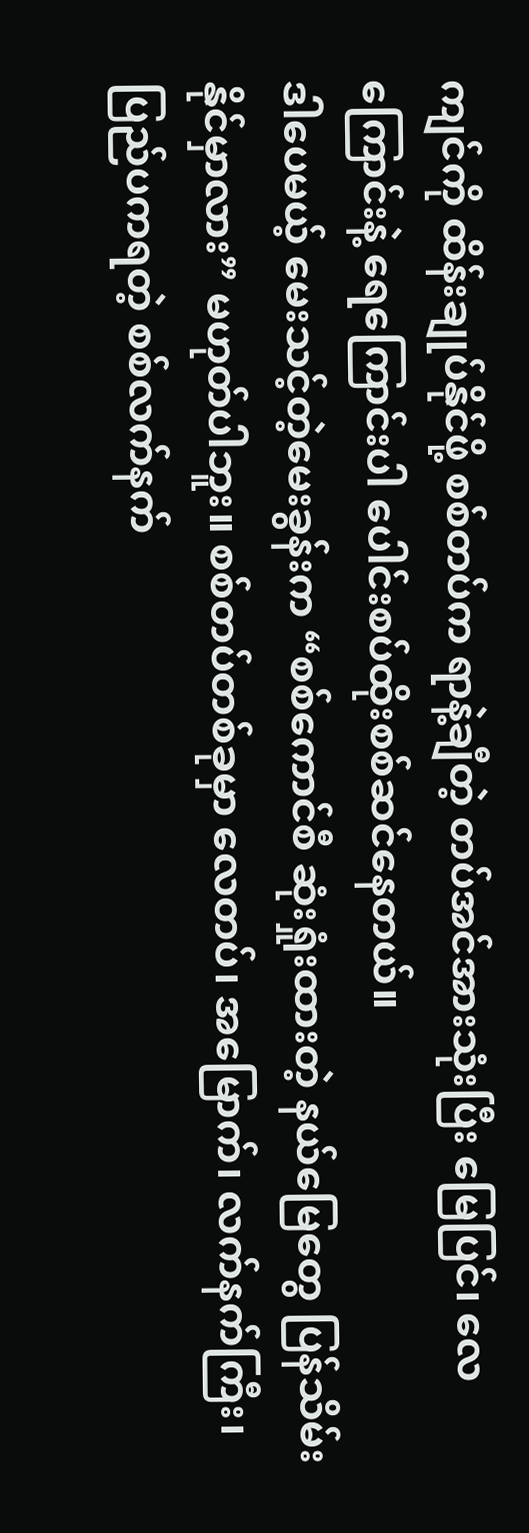ကျင်ကို ထိန်းချုပ်နိုင်ဖို့ စစ်တပ်က ရာနဲ့ချီတဲ့ တပ်အင်အားသုံးပြီး မြေပြင်၊ လေကြောင်းနဲ့ ရေကြောင်းပါ ပေါင်းစပ်ထိုးစစ်ဆင်နေတယ်။
ဒါပေမယ့် မေးသင့်တဲ့မေးခွန်းက “စစ်ကောင်စီ ဆုံးရှုံးထားတဲ့ နယ်မြေတွေ ပြန်သိမ်း နိုင်မှာလား” မဟုတ်ပါဘူး။ စစ်တပ်တစ်ခုမှာ လေတပ်၊ အမြောက်၊ လက်နက်ကြီး၊ ပြည်ပကရတဲ့ စစ်လက်နက်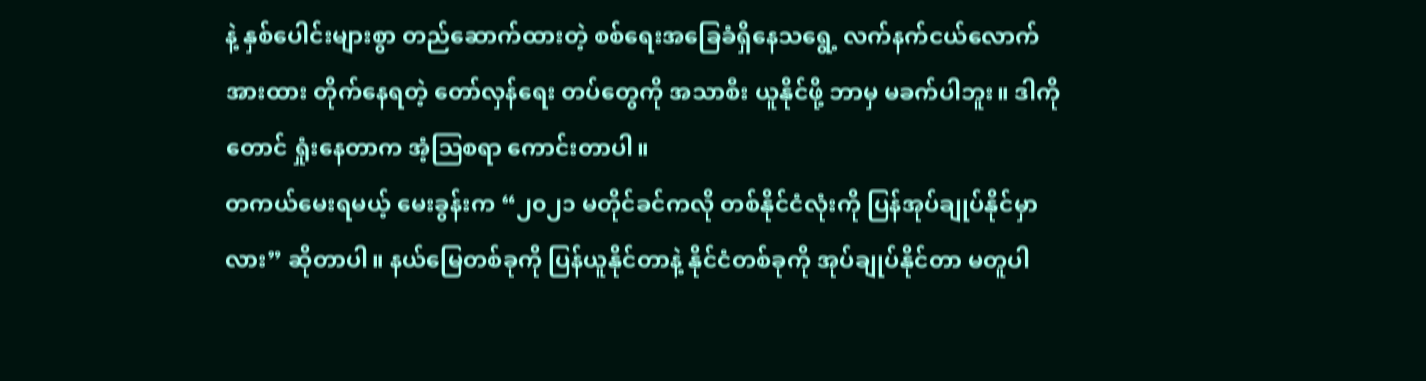နဲ့ နှစ်ပေါင်းများစွာ တည်ဆောက်ထားတဲ့ စစ်ရေးအခြေခံရှိနေသရွေ့ လက်နက်ငယ်လောက် အားထား တိုက်နေရတဲ့ တော်လှန်ရေး တပ်တွေကို အသာစီး ယူနိုင်ဖို့ ဘာမှ မခက်ပါဘူး။ ဒါကိုတောင် ရှုံးနေတာက အံ့ဩစရာ ကောင်းတာပါ။
တကယ်မေးရမယ့် မေးခွန်းက “၂၀၂၁ မတိုင်ခင်ကလို တစ်နိုင်ငံလုံးကို ပြန်အုပ်ချုပ်နိုင်မှာလား” ဆိုတာပါ။ နယ်မြေတစ်ခုကို ပြန်ယူနိုင်တာနဲ့ နိုင်ငံတစ်ခုကို အုပ်ချုပ်နိုင်တာ မတူပါ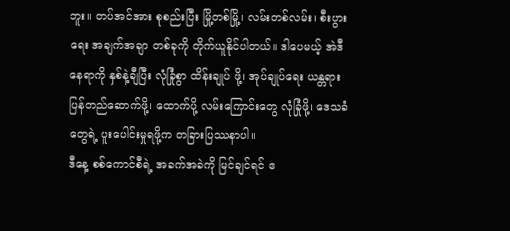ဘူး။ တပ်အင်အား စုစည်းပြီး မြို့တစ်မြို့၊ လမ်းတစ်လမ်း၊ စီးပွားရေး အချက်အချာ တစ်ခုကို တိုက်ယူနိုင်ပါတယ်။ ဒါပေမယ့် အဲဒီနေရာကို နှစ်နဲ့ချီပြီး လုံခြုံစွာ ထိန်းချုပ် ဖို့၊ အုပ်ချုပ်ရေး ယန္တရား ပြန်တည်ဆောက်ဖို့၊ ထောက်ပို့ လမ်းကြောင်းတွေ လုံခြုံဖို့၊ ဒေသခံတွေရဲ့ ပူးပေါင်းမှုရဖို့က တခြားပြဿနာပါ။
ဒီနေ့ စစ်ကောင်စီရဲ့ အခက်အခဲကို မြင်ချင်ရင် ဧ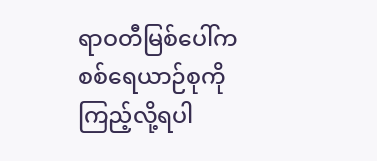ရာဝတီမြစ်ပေါ်က စစ်ရေယာဉ်စုကို ကြည့်လို့ရပါ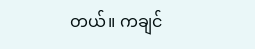တယ်။ ကချင်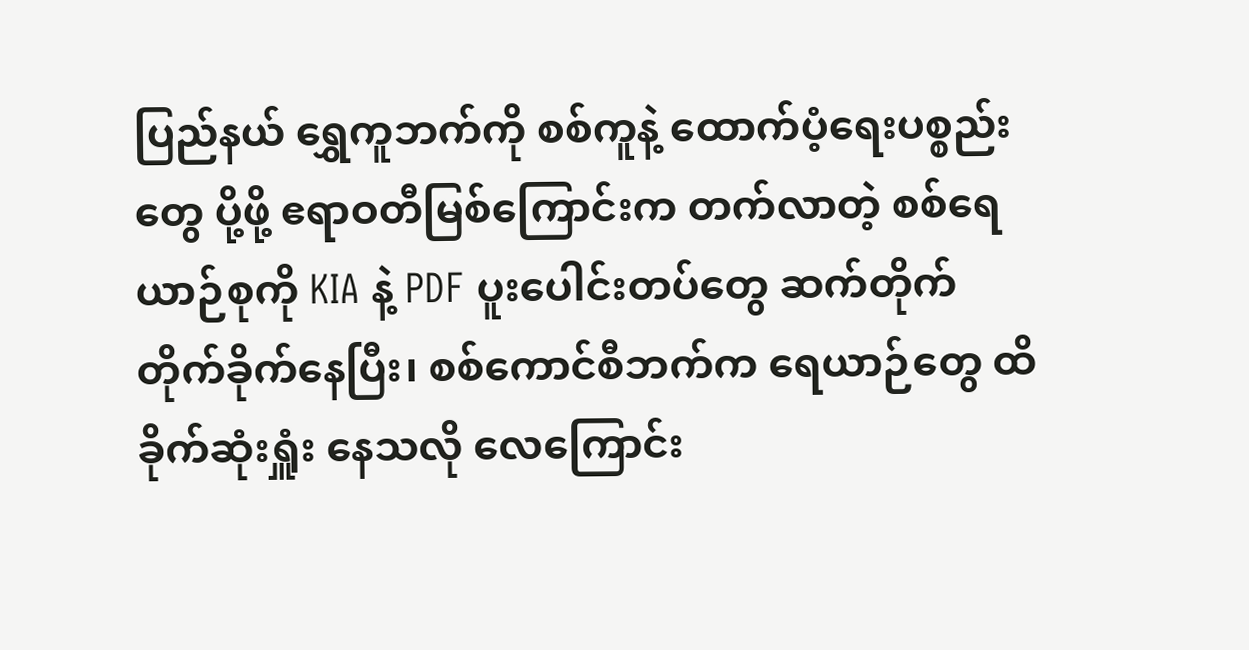ပြည်နယ် ရွှေကူဘက်ကို စစ်ကူနဲ့ ထောက်ပံ့ရေးပစ္စည်းတွေ ပို့ဖို့ ဧရာဝတီမြစ်ကြောင်းက တက်လာတဲ့ စစ်ရေယာဉ်စုကို KIA နဲ့ PDF ပူးပေါင်းတပ်တွေ ဆက်တိုက် တိုက်ခိုက်နေပြီး၊ စစ်ကောင်စီဘက်က ရေယာဉ်တွေ ထိခိုက်ဆုံးရှူံး နေသလို လေကြောင်း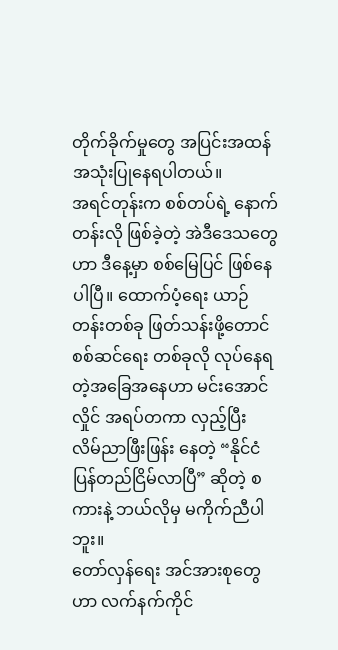တိုက်ခိုက်မှုတွေ အပြင်းအထန် အသုံးပြုနေရပါတယ်။
အရင်တုန်းက စစ်တပ်ရဲ့ နောက်တန်းလို ဖြစ်ခဲ့တဲ့ အဲဒီဒေသတွေဟာ ဒီနေ့မှာ စစ်မြေပြင် ဖြစ်နေပါပြီ။ ထောက်ပံ့ရေး ယာဉ်တန်းတစ်ခု ဖြတ်သန်းဖို့တောင် စစ်ဆင်ရေး တစ်ခုလို လုပ်နေရတဲ့အခြေအနေဟာ မင်းအောင်လှိုင် အရပ်တကာ လှည့်ပြီး လိမ်ညာဖြီးဖြန်း နေတဲ့ “နိုင်ငံ ပြန်တည်ငြိမ်လာပြီ” ဆိုတဲ့ စကားနဲ့ ဘယ်လိုမှ မကိုက်ညီပါဘူး။
တော်လှန်ရေး အင်အားစုတွေဟာ လက်နက်ကိုင်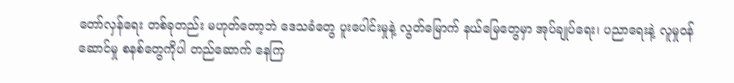တော်လှန်ရေး တစ်ခုတည်း မဟုတ်တော့ဘဲ ဒေသခံတွေ ပူးပေါင်းမှုနဲ့ လွတ်မြောက် နယ်မြေတွေမှာ အုပ်ချုပ်ရေး၊ ပညာရေးနဲ့ လူမှုဝန်ဆောင်မှု စနစ်တွေကိုပါ တည်ဆောက် နေကြ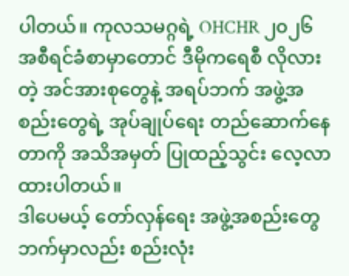ပါတယ်။ ကုလသမဂ္ဂရဲ့ OHCHR ၂၀၂၆ အစီရင်ခံစာမှာတောင် ဒီမိုကရေစီ လိုလားတဲ့ အင်အားစုတွေနဲ့ အရပ်ဘက် အဖွဲ့အစည်းတွေရဲ့ အုပ်ချုပ်ရေး တည်ဆောက်နေတာကို အသိအမှတ် ပြုထည့်သွင်း လေ့လာထားပါတယ်။
ဒါပေမယ့် တော်လှန်ရေး အဖွဲ့အစည်းတွေ ဘက်မှာလည်း စည်းလုံး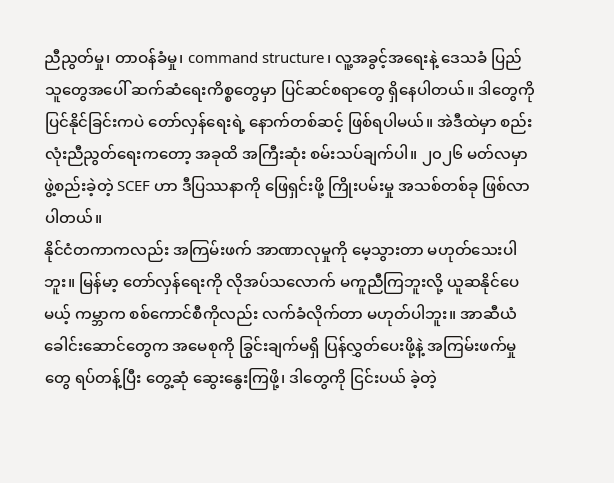ညီညွတ်မှု၊ တာဝန်ခံမှု၊ command structure၊ လူ့အခွင့်အရေးနဲ့ ဒေသခံ ပြည်သူတွေအပေါ် ဆက်ဆံရေးကိစ္စတွေမှာ ပြင်ဆင်စရာတွေ ရှိနေပါတယ်။ ဒါတွေကို ပြင်နိုင်ခြင်းကပဲ တော်လှန်ရေးရဲ့ နောက်တစ်ဆင့် ဖြစ်ရပါမယ်။ အဲဒီထဲမှာ စည်းလုံးညီညွတ်ရေးကတော့ အခုထိ အကြီးဆုံး စမ်းသပ်ချက်ပါ။ ၂၀၂၆ မတ်လမှာ ဖွဲ့စည်းခဲ့တဲ့ SCEF ဟာ ဒီပြဿနာကို ဖြေရှင်းဖို့ ကြိုးပမ်းမှု အသစ်တစ်ခု ဖြစ်လာပါတယ်။
နိုင်ငံတကာကလည်း အကြမ်းဖက် အာဏာလုမှုကို မေ့သွားတာ မဟုတ်သေးပါဘူး။ မြန်မာ့ တော်လှန်ရေးကို လိုအပ်သလောက် မကူညီကြဘူးလို့ ယူဆနိုင်ပေမယ့် ကမ္ဘာက စစ်ကောင်စီကိုလည်း လက်ခံလိုက်တာ မဟုတ်ပါဘူး။ အာဆီယံ ခေါင်းဆောင်တွေက အမေစုကို ခြွင်းချက်မရှိ ပြန်လွှတ်ပေးဖို့နဲ့ အကြမ်းဖက်မှုတွေ ရပ်တန့်ပြီး တွေ့ဆုံ ဆွေးနွေးကြဖို့၊ ဒါတွေကို ငြင်းပယ် ခဲ့တဲ့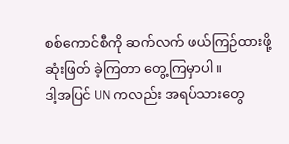စစ်ကောင်စီကို ဆက်လက် ဖယ်ကြဉ်ထားဖို့ ဆုံးဖြတ် ခဲ့ကြတာ တွေ့ကြမှာပါ။
ဒါ့အပြင် UN ကလည်း အရပ်သားတွေ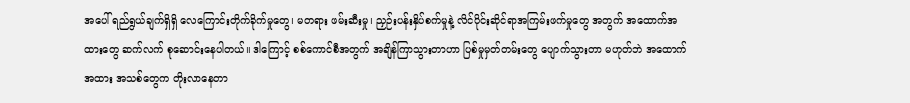အပေါ် ရည်ရွယ်ချက်ရှိရှိ လေကြောင်းတိုက်ခိုက်မှုတွေ၊ မတရား ဖမ်းဆီးမှု၊ ညှဉ်းပန်းနှိပ်စက်မှုနဲ့ လိင်ပိုင်းဆိုင်ရာအကြမ်းဖက်မှုတွေ အတွက် အထောက်အထားတွေ ဆက်လက် စုဆောင်းနေပါတယ်။ ဒါကြောင့် စစ်ကောင်စီအတွက် အချိန်ကြာသွားတာဟာ ပြစ်မှုမှတ်တမ်းတွေ ပျောက်သွားတာ မဟုတ်ဘဲ အထောက် အထား အသစ်တွေက တိုးလာနေတာ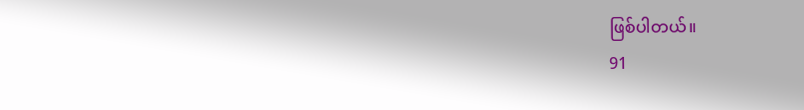ဖြစ်ပါတယ်။
91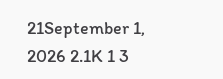21September 1, 2026 2.1K 1 3